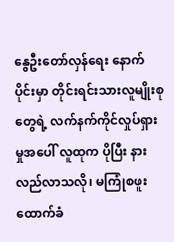နွေဦးတော်လှန်ရေး နောက်ပိုင်းမှာ တိုင်းရင်းသားလူမျိုးစုတွေရဲ့ လက်နက်ကိုင်လှုပ်ရှားမှုအပေါ် လူထုက ပိုပြီး နားလည်လာသလို၊ မကြုံစဖူး ထောက်ခံ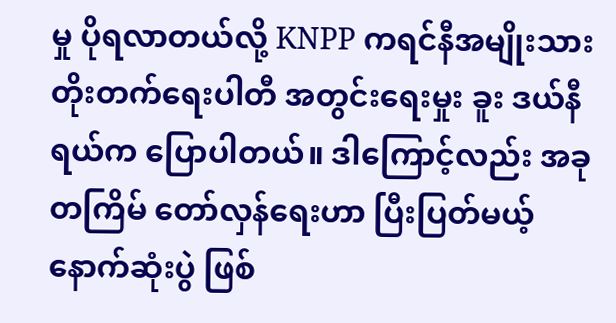မှု ပိုရလာတယ်လို့ KNPP ကရင်နီအမျိုးသား တိုးတက်ရေးပါတီ အတွင်းရေးမှုး ခူး ဒယ်နီရယ်က ပြောပါတယ်။ ဒါကြောင့်လည်း အခုတကြိမ် တော်လှန်ရေးဟာ ပြီးပြတ်မယ့် နောက်ဆုံးပွဲ ဖြစ်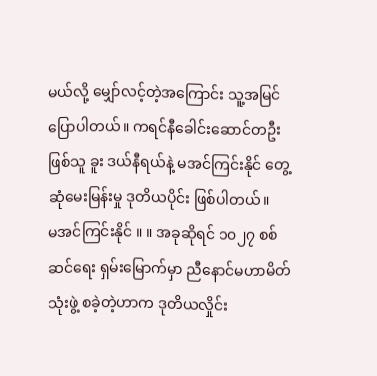မယ်လို့ မျှော်လင့်တဲ့အကြောင်း သူ့အမြင် ပြောပါတယ်။ ကရင်နီခေါင်းဆောင်တဦးဖြစ်သူ ခူး ဒယ်နီရယ်နဲ့ မအင်ကြင်းနိုင် တွေ့ဆုံမေးမြန်းမှု ဒုတိယပိုင်း ဖြစ်ပါတယ်။
မအင်ကြင်းနိုင် ။ ။ အခုဆိုရင် ၁၀၂၇ စစ်ဆင်ရေး ရှမ်းမြောက်မှာ ညီနောင်မဟာမိတ်သုံးဖွဲ့ စခဲ့တဲ့ဟာက ဒုတိယလှိုင်း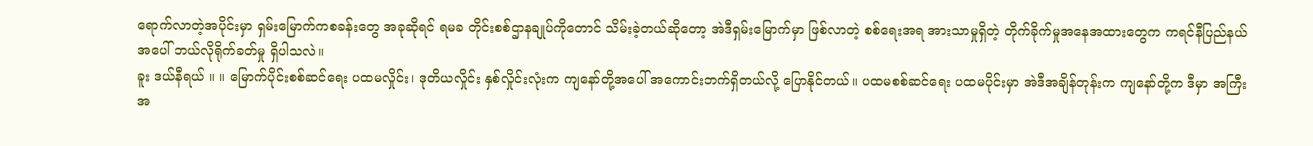ရောက်လာတဲ့အပိုင်းမှာ ရှမ်းမြောက်ကစခန်းတွေ အခုဆိုရင် ရမခ တိုင်းစစ်ဌာနချုပ်ကိုတောင် သိမ်းခဲ့တယ်ဆိုတော့ အဲဒီရှမ်းမြောက်မှာ ဖြစ်လာတဲ့ စစ်ရေးအရ အားသာမှုရှိတဲ့ တိုက်ခိုက်မှုအနေအထားတွေက ကရင်နီပြည်နယ်အပေါ် ဘယ်လိုရိုက်ခတ်မှု ရှိပါသလဲ။
ခူး ဒယ်နီရယ် ။ ။ မြောက်ပိုင်းစစ်ဆင်ရေး ပထမလှိုင်း၊ ဒုတိယလှိုင်း နှစ်လှိုင်းလုံးက ကျနော်တို့အပေါ် အကောင်းဘက်ရှိတယ်လို့ ပြောနိုင်တယ်။ ပထမစစ်ဆင်ရေး ပထမပိုင်းမှာ အဲဒီအချိန်တုန်းက ကျနော်တို့က ဒီမှာ အကြီးအ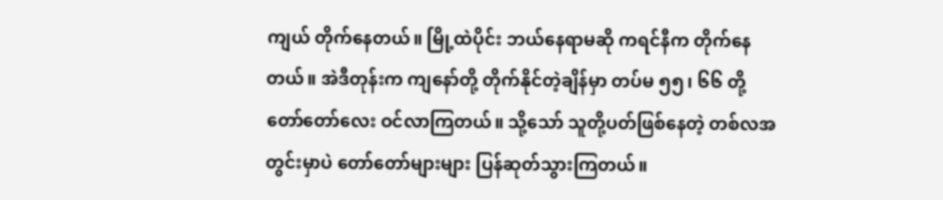ကျယ် တိုက်နေတယ်။ မြို့ထဲပိုင်း ဘယ်နေရာမဆို ကရင်နီက တိုက်နေတယ်။ အဲဒီတုန်းက ကျနော်တို့ တိုက်နိုင်တဲ့ချိန်မှာ တပ်မ ၅၅၊ ၆၆ တို့ တော်တော်လေး ဝင်လာကြတယ်။ သို့သော် သူတို့ပတ်ဖြစ်နေတဲ့ တစ်လအတွင်းမှာပဲ တော်တော်များများ ပြန်ဆုတ်သွားကြတယ်။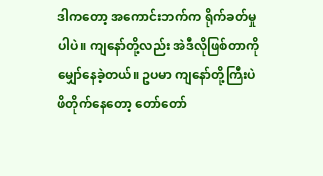ဒါကတော့ အကောင်းဘက်က ရိုက်ခတ်မှုပါပဲ။ ကျနော်တို့လည်း အဲဒီလိုဖြစ်တာကို မျှော်နေခဲ့တယ်။ ဥပမာ ကျနော်တို့ကြီးပဲ ဖိတိုက်နေတော့ တော်တော်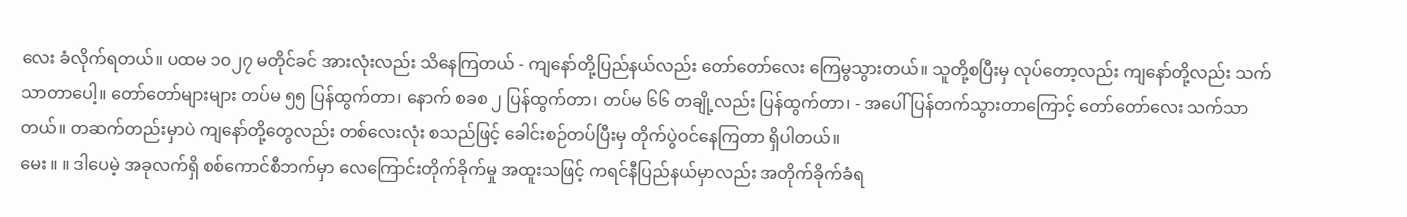လေး ခံလိုက်ရတယ်။ ပထမ ၁၀၂၇ မတိုင်ခင် အားလုံးလည်း သိနေကြတယ် - ကျနော်တို့ပြည်နယ်လည်း တော်တော်လေး ကြေမွသွားတယ်။ သူတို့စပြီးမှ လုပ်တော့လည်း ကျနော်တို့လည်း သက်သာတာပေါ့။ တော်တော်များများ တပ်မ ၅၅ ပြန်ထွက်တာ၊ နောက် စခစ ၂ ပြန်ထွက်တာ၊ တပ်မ ၆၆ တချို့လည်း ပြန်ထွက်တာ၊ - အပေါ်ပြန်တက်သွားတာကြောင့် တော်တော်လေး သက်သာတယ်။ တဆက်တည်းမှာပဲ ကျနော်တို့တွေလည်း တစ်လေးလုံး စသည်ဖြင့် ခေါင်းစဉ်တပ်ပြီးမှ တိုက်ပွဲဝင်နေကြတာ ရှိပါတယ်။
မေး ။ ။ ဒါပေမဲ့ အခုလက်ရှိ စစ်ကောင်စီဘက်မှာ လေကြောင်းတိုက်ခိုက်မှု အထူးသဖြင့် ကရင်နီပြည်နယ်မှာလည်း အတိုက်ခိုက်ခံရ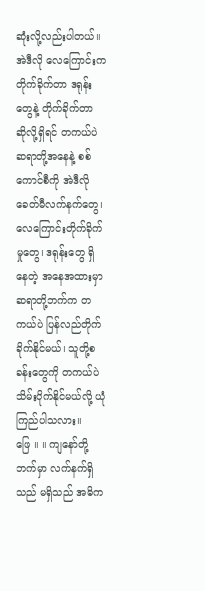ဆုံးလို့လည်းပါတယ်။ အဲဒီလို လေကြောင်းက တိုက်ခိုက်တာ ဒရုန်းတွေနဲ့ တိုက်ခိုက်တာ ဆိုလို့ရှိရင် တကယ်ပဲ ဆရာတို့အနေနဲ့ စစ်ကောင်စီကို အဲဒီလို ခေတ်မီလက်နက်တွေ၊ လေကြောင်းတိုက်ခိုက်မှုတွေ၊ ဒရုန်းတွေ ရှိနေတဲ့ အနေအထားမှာ ဆရာတို့ဘက်က တကယ်ပဲ ပြန်လည်တိုက်ခိုက်နိုင်မယ်၊ သူတို့စခန်းတွေကို တကယ်ပဲ သိမ်းပိုက်နိုင်မယ်လို့ ယုံကြည်ပါသလား။
ဖြေ ။ ။ ကျနော်တို့ဘက်မှာ လက်နက်ရှိသည် မရှိသည် အဓိက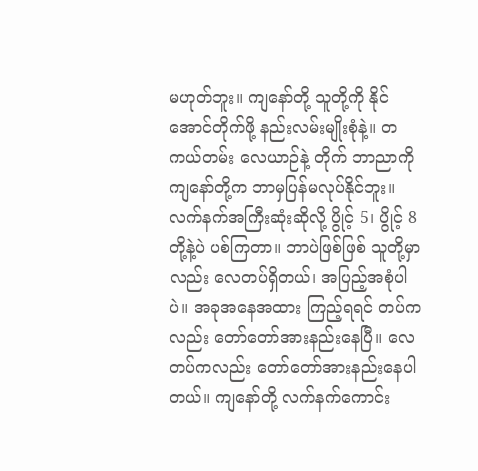မဟုတ်ဘူး။ ကျနော်တို့ သူတို့ကို နိုင်အောင်တိုက်ဖို့ နည်းလမ်းမျိုးစုံနဲ့။ တကယ်တမ်း လေယာဉ်နဲ့ တိုက် ဘာညာကို ကျနော်တို့က ဘာမှပြန်မလုပ်နိုင်ဘူး။ လက်နက်အကြီးဆုံးဆိုလို့ ပွိုင့် 5၊ ပွိုင့် 8 တို့နဲ့ပဲ ပစ်ကြတာ။ ဘာပဲဖြစ်ဖြစ် သူတို့မှာလည်း လေတပ်ရှိတယ်၊ အပြည့်အစုံပါပဲ။ အခုအနေအထား ကြည့်ရရင် တပ်ကလည်း တော်တော်အားနည်းနေပြီ။ လေတပ်ကလည်း တော်တော်အားနည်းနေပါတယ်။ ကျနော်တို့ လက်နက်ကောင်း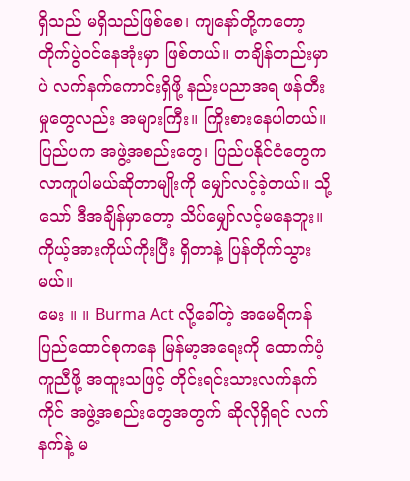ရှိသည် မရှိသည်ဖြစ်စေ၊ ကျနော်တို့ကတော့ တိုက်ပွဲဝင်နေအုံးမှာ ဖြစ်တယ်။ တချိန်တည်းမှာပဲ လက်နက်ကောင်းရှိဖို့ နည်းပညာအရ ဖန်တီးမှုတွေလည်း အများကြီး။ ကြိုးစားနေပါတယ်။ ပြည်ပက အဖွဲ့အစည်းတွေ၊ ပြည်ပနိုင်ငံတွေက လာကူပါမယ်ဆိုတာမျိုးကို မျှော်လင့်ခဲ့တယ်။ သို့သော် ဒီအချိန်မှာတော့ သိပ်မျှော်လင့်မနေဘူး။ ကိုယ့်အားကိုယ်ကိုးပြီး ရှိတာနဲ့ ပြန်တိုက်သွားမယ်။
မေး ။ ။ Burma Act လို့ခေါ်တဲ့ အမေရိကန်ပြည်ထောင်စုကနေ မြန်မာ့အရေးကို ထောက်ပံ့ကူညီဖို့ အထူးသဖြင့် တိုင်းရင်းသားလက်နက်ကိုင် အဖွဲ့အစည်းတွေအတွက် ဆိုလိုရှိရင် လက်နက်နဲ့ မ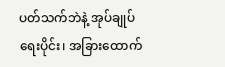ပတ်သက်ဘဲနဲ့ အုပ်ချုပ်ရေးပိုင်း၊ အခြားထောက်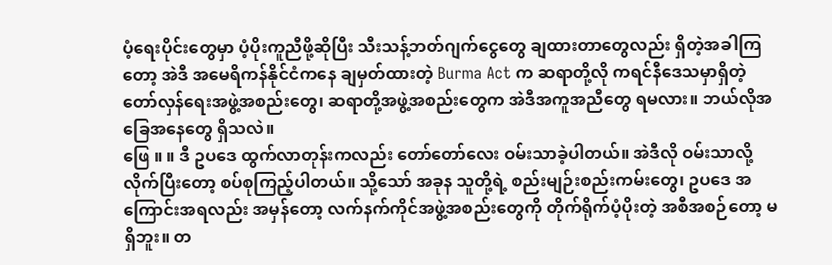ပံ့ရေးပိုင်းတွေမှာ ပံ့ပိုးကူညီဖို့ဆိုပြီး သီးသန့်ဘတ်ဂျက်ငွေတွေ ချထားတာတွေလည်း ရှိတဲ့အခါကြတော့ အဲဒီ အမေရိကန်နိုင်ငံကနေ ချမှတ်ထားတဲ့ Burma Act က ဆရာတို့လို ကရင်နီဒေသမှာရှိတဲ့ တော်လှန်ရေးအဖွဲ့အစည်းတွေ၊ ဆရာတို့အဖွဲ့အစည်းတွေက အဲဒီအကူအညီတွေ ရမလား။ ဘယ်လိုအခြေအနေတွေ ရှိသလဲ။
ဖြေ ။ ။ ဒီ ဥပဒေ ထွက်လာတုန်းကလည်း တော်တော်လေး ဝမ်းသာခဲ့ပါတယ်။ အဲဒီလို ဝမ်းသာလို့ လိုက်ပြီးတော့ စပ်စုကြည့်ပါတယ်။ သို့သော် အခုန သူတို့ရဲ့ စည်းမျဉ်းစည်းကမ်းတွေ၊ ဥပဒေ အကြောင်းအရလည်း အမှန်တော့ လက်နက်ကိုင်အဖွဲ့အစည်းတွေကို တိုက်ရိုက်ပံ့ပိုးတဲ့ အစီအစဉ်တော့ မရှိဘူး။ တ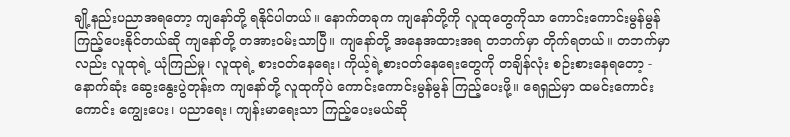ချို့နည်းပညာအရတော့ ကျနော်တို့ ရနိုင်ပါတယ်။ နောက်တခုက ကျနော်တို့ကို လူထုတွေကိုသာ ကောင်းကောင်းမွန်မွန် ကြည့်ပေးနိုင်တယ်ဆို ကျနော်တို့ တအားဝမ်းသာပြီ။ ကျနော်တို့ အနေအထားအရ တဘက်မှာ တိုက်ရတယ်။ တဘက်မှာလည်း လူထုရဲ့ ယုံကြည်မှု၊ လူထုရဲ့ စားဝတ်နေရေး၊ ကိုယ့်ရဲ့စားဝတ်နေရေးတွေကို တချိန်လုံး စဉ်းစားနေရတော့ - နောက်ဆုံး ဆွေးနွေးပွဲတုန်းက ကျနော်တို့ လူထုကိုပဲ ကောင်းကောင်းမွန်မွန် ကြည့်ပေးဖို့။ ရေရှည်မှာ ထမင်းကောင်းကောင်း ကျွေးပေး၊ ပညာရေး၊ ကျန်းမာရေးသာ ကြည့်ပေးမယ်ဆို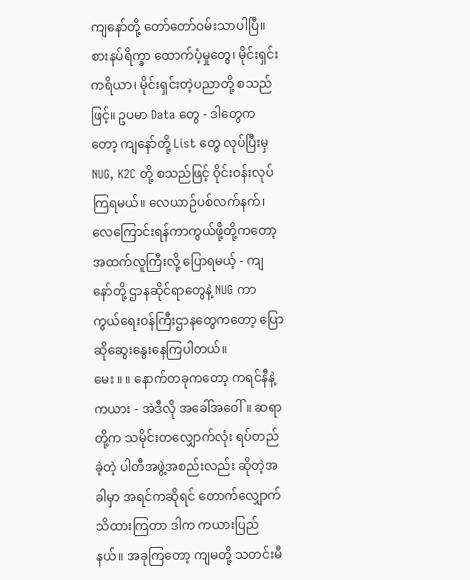ကျနော်တို့ တော်တော်ဝမ်းသာပါပြီ။ စားနပ်ရိက္ခာ ထောက်ပံ့မှုတွေ၊ မိုင်းရှင်းကရိယာ၊ မိုင်းရှင်းတဲ့ပညာတို့ စသည်ဖြင့်။ ဥပမာ Data တွေ - ဒါတွေကတော့ ကျနော်တို့ List တွေ လုပ်ပြီးမှ NUG, K2C တို့ စသည်ဖြင့် ဝိုင်းဝန်းလုပ်ကြရမယ်။ လေယာဉ်ပစ်လက်နက်၊ လေကြောင်းရန်ကာကွယ်ဖို့တို့ကတော့ အထက်လူကြီးလို့ ပြောရမယ့် - ကျနော်တို့ ဌာနဆိုင်ရာတွေနဲ့ NUG ကာကွယ်ရေးဝန်ကြီးဌာနတွေကတော့ ပြောဆိုဆွေးနွေးနေကြပါတယ်။
မေး ။ ။ နောက်တခုကတော့ ကရင်နီနဲ့ ကယား - အဲဒီလို အခေါ်အဝေါ်။ ဆရာတို့က သမိုင်းတလျှောက်လုံး ရပ်တည်ခဲ့တဲ့ ပါတီအဖွဲ့အစည်းလည်း ဆိုတဲ့အခါမှာ အရင်ကဆိုရင် တောက်လျှောက်သိထားကြတာ ဒါက ကယားပြည်နယ်။ အခုကြတော့ ကျမတို့ သတင်းမီ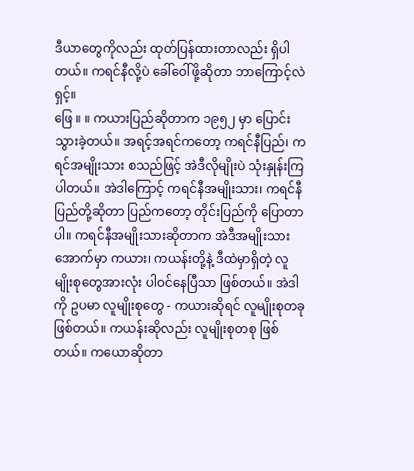ဒီယာတွေကိုလည်း ထုတ်ပြန်ထားတာလည်း ရှိပါတယ်။ ကရင်နီလို့ပဲ ခေါ်ဝေါ်ဖို့ဆိုတာ ဘာကြောင့်လဲရှင့်။
ဖြေ ။ ။ ကယားပြည်ဆိုတာက ၁၉၅၂ မှာ ပြောင်းသွားခဲ့တယ်။ အရင့်အရင်ကတော့ ကရင်နီပြည်၊ ကရင်အမျိုးသား စသည်ဖြင့် အဲဒီလိုမျိုးပဲ သုံးနှုန်းကြပါတယ်။ အဲဒါကြောင့် ကရင်နီအမျိုးသား၊ ကရင်နီပြည်တို့ဆိုတာ ပြည်ကတော့ တိုင်းပြည်ကို ပြောတာပါ။ ကရင်နီအမျိုးသားဆိုတာက အဲဒီအမျိုးသားအောက်မှာ ကယား၊ ကယန်းတို့နဲ့ ဒီထဲမှာရှိတဲ့ လူမျိုးစုတွေအားလုံး ပါဝင်နေပြီသာ ဖြစ်တယ်။ အဲဒါကို ဥပမာ လူမျိုးစုတွေ - ကယားဆိုရင် လူမျိုးစုတခု ဖြစ်တယ်။ ကယန်းဆိုလည်း လူမျိုးစုတစု ဖြစ်တယ်။ ကယောဆိုတာ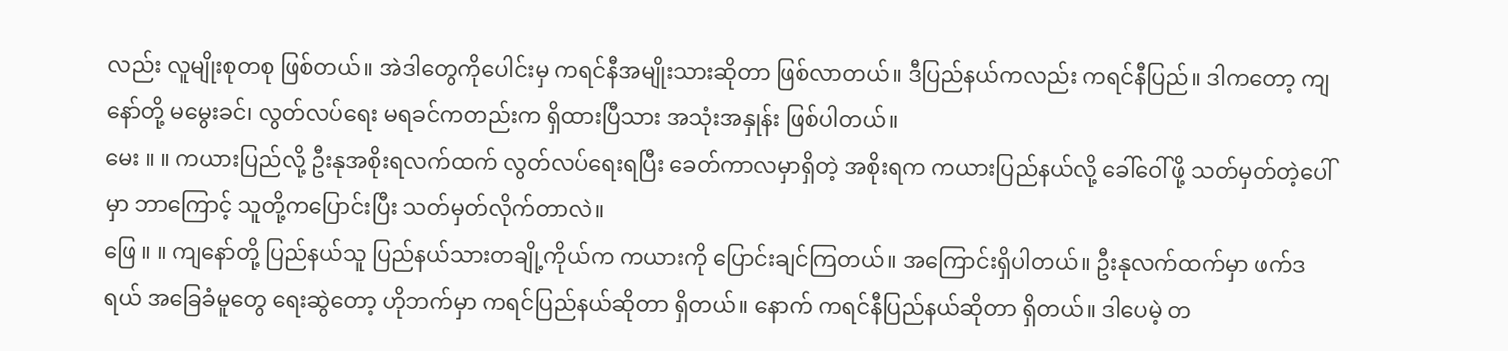လည်း လူမျိုးစုတစု ဖြစ်တယ်။ အဲဒါတွေကိုပေါင်းမှ ကရင်နီအမျိုးသားဆိုတာ ဖြစ်လာတယ်။ ဒီပြည်နယ်ကလည်း ကရင်နီပြည်။ ဒါကတော့ ကျနော်တို့ မမွေးခင်၊ လွတ်လပ်ရေး မရခင်ကတည်းက ရှိထားပြီသား အသုံးအနှုန်း ဖြစ်ပါတယ်။
မေး ။ ။ ကယားပြည်လို့ ဦးနုအစိုးရလက်ထက် လွတ်လပ်ရေးရပြီး ခေတ်ကာလမှာရှိတဲ့ အစိုးရက ကယားပြည်နယ်လို့ ခေါ်ဝေါ်ဖို့ သတ်မှတ်တဲ့ပေါ်မှာ ဘာကြောင့် သူတို့ကပြောင်းပြီး သတ်မှတ်လိုက်တာလဲ။
ဖြေ ။ ။ ကျနော်တို့ ပြည်နယ်သူ ပြည်နယ်သားတချို့ကိုယ်က ကယားကို ပြောင်းချင်ကြတယ်။ အကြောင်းရှိပါတယ်။ ဦးနုလက်ထက်မှာ ဖက်ဒရယ် အခြေခံမူတွေ ရေးဆွဲတော့ ဟိုဘက်မှာ ကရင်ပြည်နယ်ဆိုတာ ရှိတယ်။ နောက် ကရင်နီပြည်နယ်ဆိုတာ ရှိတယ်။ ဒါပေမဲ့ တ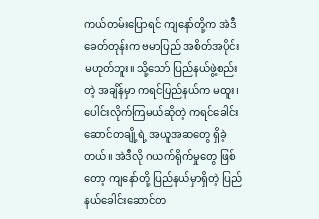ကယ်တမ်းပြောရင် ကျနော်တို့က အဲဒီခေတ်တုန်းက ဗမာပြည် အစိတ်အပိုင်း မဟုတ်ဘူး။ သို့သော် ပြည်နယ်ဖွဲ့စည်းတဲ့ အချိန်မှာ ကရင်ပြည်နယ်က မထူး၊ ပေါင်းလိုက်ကြမယ်ဆိုတဲ့ ကရင်ခေါင်းဆောင်တချို့ရဲ့ အယူအဆတွေ ရှိခဲ့တယ်။ အဲဒီလို ဂယက်ရိုက်မှုတွေ ဖြစ်တော့ ကျနော်တို့ ပြည်နယ်မှာရှိတဲ့ ပြည်နယ်ခေါင်းဆောင်တ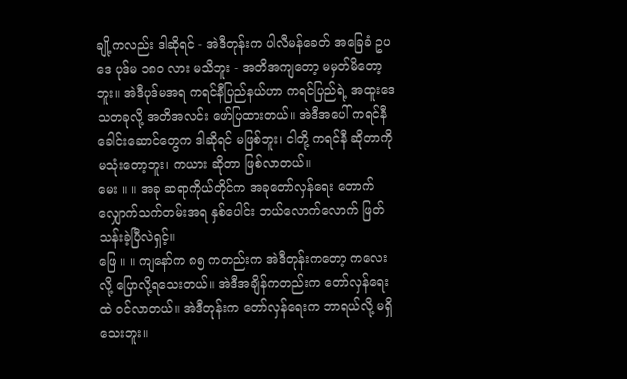ချို့ကလည်း ဒါဆိုရင် - အဲဒီတုန်းက ပါလီမန်ခေတ် အခြေခံ ဥပဒေ ပုဒ်မ ၁၈၀ လား မသိဘူး - အတိအကျတော့ မမှတ်မိတော့ဘူး။ အဲဒီပုဒ်မအရ ကရင်နီပြည်နယ်ဟာ ကရင်ပြည်ရဲ့ အထူးဒေသတခုလို့ အတိအလင်း ဖော်ပြထားတယ်။ အဲဒီအပေါ် ကရင်နီခေါင်းဆောင်တွေက ဒါဆိုရင် မဖြစ်ဘူး၊ ငါတို့ ကရင်နီ ဆိုတာကို မသုံးတော့ဘူး၊ ကယား ဆိုတာ ဖြစ်လာတယ်။
မေး ။ ။ အခု ဆရာကိုယ်တိုင်က အခုတော်လှန်ရေး တောက်လျှောက်သက်တမ်းအရ နှစ်ပေါင်း ဘယ်လောက်လောက် ဖြတ်သန်းခဲ့ပြီလဲရှင့်။
ဖြေ ။ ။ ကျနော်က ၈၅ ကတည်းက အဲဒီတုန်းကတော့ ကလေးလို့ ပြောလို့ရသေးတယ်။ အဲဒီအချိန်ကတည်းက တော်လှန်ရေးထဲ ဝင်လာတယ်။ အဲဒီတုန်းက တော်လှန်ရေးက ဘာရယ်လို့ မရှိသေးဘူး။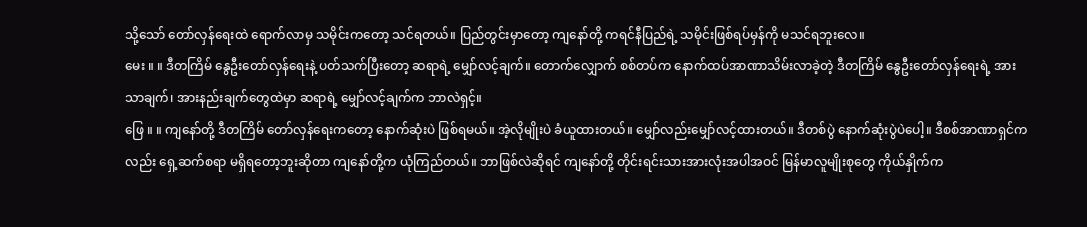သို့သော် တော်လှန်ရေးထဲ ရောက်လာမှ သမိုင်းကတော့ သင်ရတယ်။ ပြည်တွင်းမှာတော့ ကျနော်တို့ ကရင်နီပြည်ရဲ့ သမိုင်းဖြစ်ရပ်မှန်ကို မသင်ရဘူးလေ။
မေး ။ ။ ဒီတကြိမ် နွေဦးတော်လှန်ရေးနဲ့ ပတ်သက်ပြီးတော့ ဆရာရဲ့ မျှော်လင့်ချက်။ တောက်လျှောက် စစ်တပ်က နောက်ထပ်အာဏာသိမ်းလာခဲ့တဲ့ ဒီတကြိမ် နွေဦးတော်လှန်ရေးရဲ့ အားသာချက်၊ အားနည်းချက်တွေထဲမှာ ဆရာရဲ့ မျှော်လင့်ချက်က ဘာလဲရှင့်။
ဖြေ ။ ။ ကျနော်တို့ ဒီတကြိမ် တော်လှန်ရေးကတော့ နောက်ဆုံးပဲ ဖြစ်ရမယ်။ အဲ့လိုမျိုးပဲ ခံယူထားတယ်။ မျှော်လည်းမျှော်လင့်ထားတယ်။ ဒီတစ်ပွဲ နောက်ဆုံးပွဲပဲပေါ့။ ဒီစစ်အာဏာရှင်ကလည်း ရှေ့ဆက်စရာ မရှိရတော့ဘူးဆိုတာ ကျနော်တို့က ယုံကြည်တယ်။ ဘာဖြစ်လဲဆိုရင် ကျနော်တို့ တိုင်းရင်းသားအားလုံးအပါအဝင် မြန်မာလူမျိုးစုတွေ ကိုယ်နှိုက်က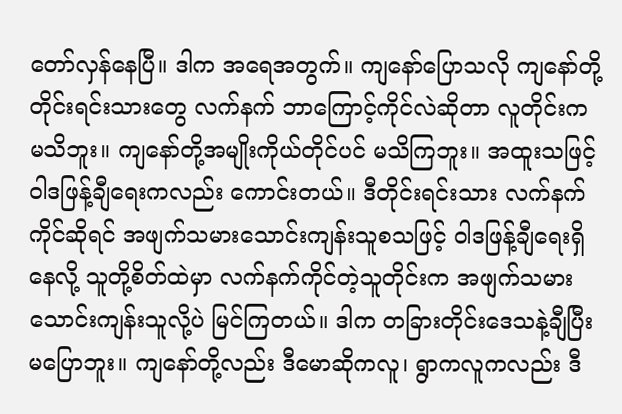တော်လှန်နေပြီ။ ဒါက အရေအတွက်။ ကျနော်ပြောသလို ကျနော်တို့ တိုင်းရင်းသားတွေ လက်နက် ဘာကြောင့်ကိုင်လဲဆိုတာ လူတိုင်းက မသိဘူး။ ကျနော်တို့အမျိုးကိုယ်တိုင်ပင် မသိကြဘူး။ အထူးသဖြင့် ဝါဒဖြန့်ချီရေးကလည်း ကောင်းတယ်။ ဒီတိုင်းရင်းသား လက်နက်ကိုင်ဆိုရင် အဖျက်သမားသောင်းကျန်းသူစသဖြင့် ဝါဒဖြန့်ချီရေးရှိနေလို့ သူတို့စိတ်ထဲမှာ လက်နက်ကိုင်တဲ့သူတိုင်းက အဖျက်သမား သောင်းကျန်းသူလို့ပဲ မြင်ကြတယ်။ ဒါက တခြားတိုင်းဒေသနဲ့ချီပြီး မပြောဘူး။ ကျနော်တို့လည်း ဒီမောဆိုကလူ၊ ရွာကလူကလည်း ဒီ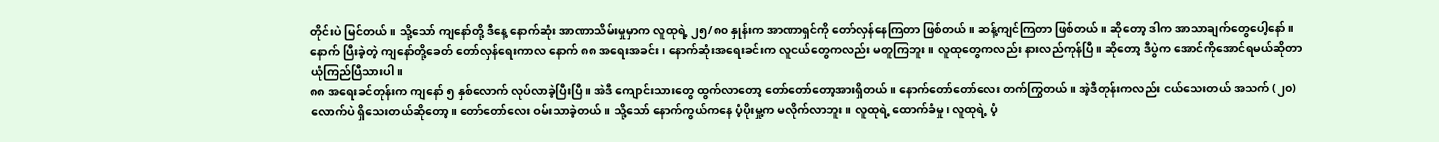တိုင်းပဲ မြင်တယ်။ သို့သော် ကျနော်တို့ ဒီနေ့ နောက်ဆုံး အာဏာသိမ်းမှုမှာက လူထုရဲ့ ၂၅/၈၀ နှုန်းက အာဏာရှင်ကို တော်လှန်နေကြတာ ဖြစ်တယ်။ ဆန့်ကျင်ကြတာ ဖြစ်တယ်။ ဆိုတော့ ဒါက အာသာချက်တွေပေါ့နော်။ နောက် ပြီးခဲ့တဲ့ ကျနော်တို့ခေတ် တော်လှန်ရေးကာလ နောက် ၈၈ အရေးအခင်း၊ နောက်ဆုံးအရေးခင်းက လူငယ်တွေကလည်း မတူကြဘူး။ လူထုတွေကလည်း နားလည်ကုန်ပြီ။ ဆိုတော့ ဒီပွဲက အောင်ကိုအောင်ရမယ်ဆိုတာ ယုံကြည်ပြီသားပါ။
၈၈ အရေးခင်တုန်းက ကျနော် ၅ နှစ်လောက် လုပ်လာခဲ့ပြီးပြီ။ အဲဒီ ကျောင်းသားတွေ ထွက်လာတော့ တော်တော်တော့အားရှိတယ်။ နောက်တော်တော်လေး တက်ကြွတယ်။ အဲ့ဒီတုန်းကလည်း ငယ်သေးတယ် အသက် (၂၀) လောက်ပဲ ရှိသေးတယ်ဆိုတော့။ တော်တော်လေး ဝမ်းသာခဲ့တယ်။ သို့သော် နောက်ကွယ်ကနေ ပံ့ပိုးမှု့က မလိုက်လာဘူး။ လူထုရဲ့ ထောက်ခံမှု၊ လူထုရဲ့ ပံ့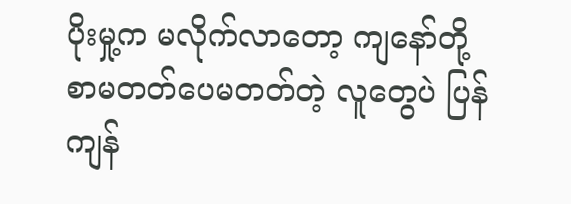ပိုးမှု့က မလိုက်လာတော့ ကျနော်တို့ စာမတတ်ပေမတတ်တဲ့ လူတွေပဲ ပြန်ကျန်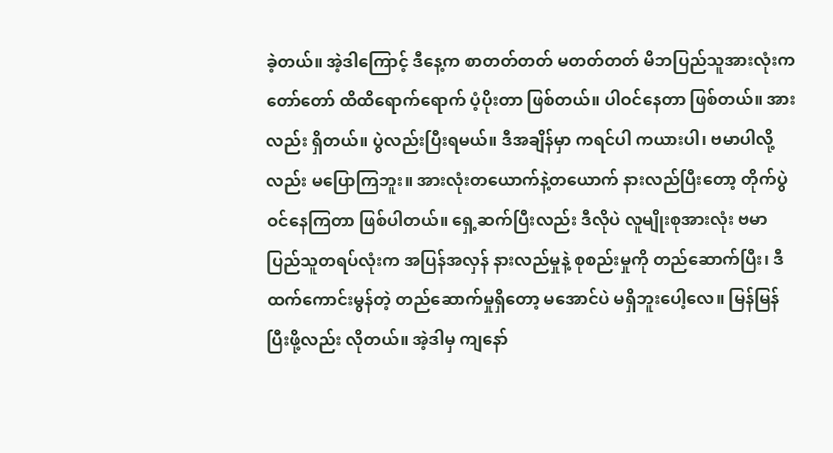ခဲ့တယ်။ အဲ့ဒါကြောင့် ဒီနေ့က စာတတ်တတ် မတတ်တတ် မိဘပြည်သူအားလုံးက တော်တော် ထိထိရောက်ရောက် ပံ့ပိုးတာ ဖြစ်တယ်။ ပါဝင်နေတာ ဖြစ်တယ်။ အားလည်း ရှိတယ်။ ပွဲလည်းပြီးရမယ်။ ဒီအချိန်မှာ ကရင်ပါ ကယားပါ၊ ဗမာပါလို့လည်း မပြောကြဘူး။ အားလုံးတယောက်နဲ့တယောက် နားလည်ပြီးတော့ တိုက်ပွဲဝင်နေကြတာ ဖြစ်ပါတယ်။ ရှေ့ဆက်ပြီးလည်း ဒီလိုပဲ လူမျိုးစုအားလုံး ဗမာပြည်သူတရပ်လုံးက အပြန်အလှန် နားလည်မှုနဲ့ စုစည်းမှုကို တည်ဆောက်ပြီး၊ ဒီထက်ကောင်းမွန်တဲ့ တည်ဆောက်မှုရှိတော့ မအောင်ပဲ မရှိဘူးပေါ့လေ။ မြန်မြန်ပြီးဖို့လည်း လိုတယ်။ အဲ့ဒါမှ ကျနော်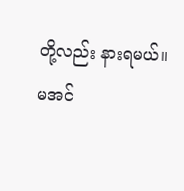တို့လည်း နားရမယ်။
မအင်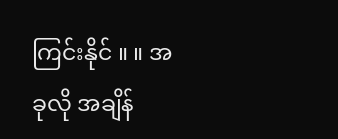ကြင်းနိုင် ။ ။ အခုလို အချိန်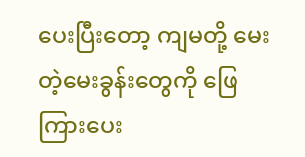ပေးပြီးတော့ ကျမတို့ မေးတဲ့မေးခွန်းတွေကို ဖြေကြားပေး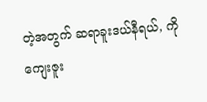တဲ့အတွက် ဆရာခူးဒယ်နီရယ်, ကို ကျေးဇူး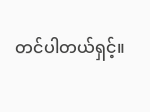တင်ပါတယ်ရှင့်။